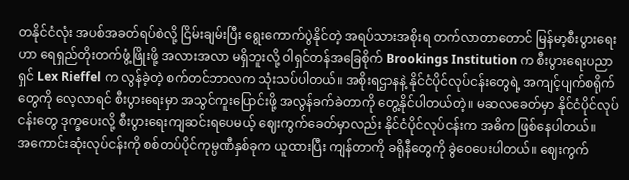တနိုင်ငံလုံး အပစ်အခတ်ရပ်စဲလို့ ငြိမ်းချမ်းပြီး ရွေးကောက်ပွဲနိုင်တဲ့ အရပ်သားအစိုးရ တက်လာတာတောင် မြန်မာ့စီးပွားရေးဟာ ရေရှည်တိုးတက်ဖွံ့ဖြိုးဖို့ အလားအလာ မရှိဘူးလို့ ဝါရှင်တန်အခြေစိုက် Brookings Institution က စီးပွားရေးပညာရှင် Lex Rieffel က လွန်ခဲ့တဲ့ စက်တင်ဘာလက သုံးသပ်ပါတယ်။ အစိုးရဌာနနဲ့ နိုင်ငံပိုင်လုပ်ငန်းတွေရဲ့ အကျင့်ပျက်စရိုက်တွေကို လေ့လာရင် စီးပွားရေးမှာ အသွင်ကူးပြောင်းဖို့ အလွန်ခက်ခဲတာကို တွေ့နိုင်ပါတယ်တဲ့။ မဆလခေတ်မှာ နိုင်ငံပိုင်လုပ်ငန်းတွေ ဒုက္ခပေးလို့ စီးပွားရေးကျဆင်းရပေမယ့် ဈေးကွက်ခေတ်မှာလည်း နိုင်ငံပိုင်လုပ်ငန်းက အဓိက ဖြစ်နေပါတယ်။
အကောင်းဆုံးလုပ်ငန်းကို စစ်တပ်ပိုင်ကုမ္ပဏီနှစ်ခုက ယူထားပြီး ကျန်တာကို ခရိုနီတွေကို ခွဲဝေပေးပါတယ်။ ဈေးကွက်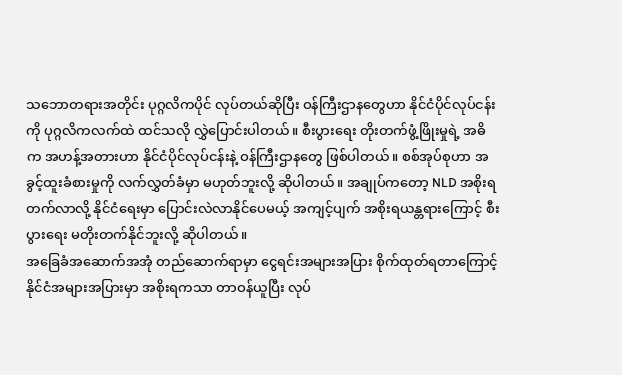သဘောတရားအတိုင်း ပုဂ္ဂလိကပိုင် လုပ်တယ်ဆိုပြီး ဝန်ကြီးဌာနတွေဟာ နိုင်ငံပိုင်လုပ်ငန်းကို ပုဂ္ဂလိကလက်ထဲ ထင်သလို လွှဲပြောင်းပါတယ်။ စီးပွားရေး တိုးတက်ဖွံ့ဖြိုးမှုရဲ့ အဓိက အဟန့်အတားဟာ နိုင်ငံပိုင်လုပ်ငန်းနဲ့ ဝန်ကြီးဌာနတွေ ဖြစ်ပါတယ်။ စစ်အုပ်စုဟာ အခွင့်ထူးခံစားမှုကို လက်လွှတ်ခံမှာ မဟုတ်ဘူးလို့ ဆိုပါတယ်။ အချုပ်ကတော့ NLD အစိုးရတက်လာလို့ နိုင်ငံရေးမှာ ပြောင်းလဲလာနိုင်ပေမယ့် အကျင့်ပျက် အစိုးရယန္တရားကြောင့် စီးပွားရေး မတိုးတက်နိုင်ဘူးလို့ ဆိုပါတယ်။
အခြေခံအဆောက်အအုံ တည်ဆောက်ရာမှာ ငွေရင်းအများအပြား စိုက်ထုတ်ရတာကြောင့် နိုင်ငံအများအပြားမှာ အစိုးရကသာ တာဝန်ယူပြီး လုပ်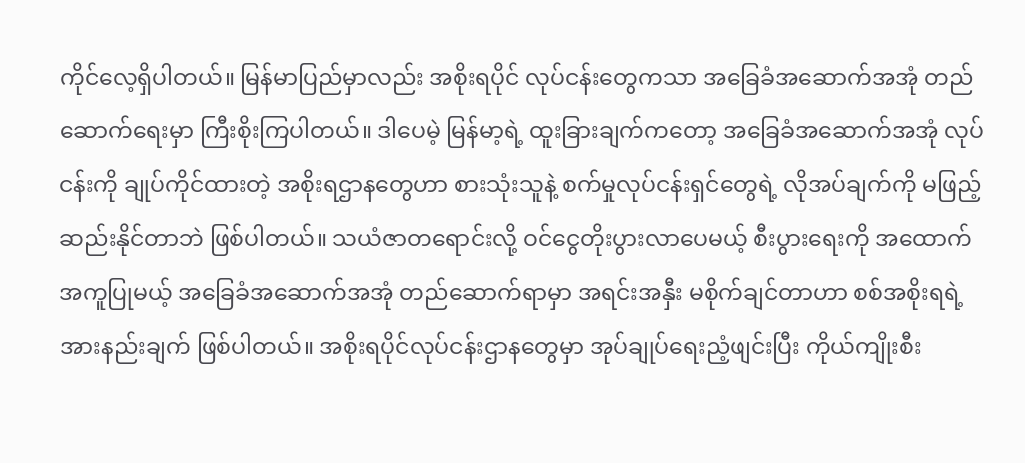ကိုင်လေ့ရှိပါတယ်။ မြန်မာပြည်မှာလည်း အစိုးရပိုင် လုပ်ငန်းတွေကသာ အခြေခံအဆောက်အအုံ တည်ဆောက်ရေးမှာ ကြီးစိုးကြပါတယ်။ ဒါပေမဲ့ မြန်မာ့ရဲ့ ထူးခြားချက်ကတော့ အခြေခံအဆောက်အအုံ လုပ်ငန်းကို ချုပ်ကိုင်ထားတဲ့ အစိုးရဌာနတွေဟာ စားသုံးသူနဲ့ စက်မှုလုပ်ငန်းရှင်တွေရဲ့ လိုအပ်ချက်ကို မဖြည့်ဆည်းနိုင်တာဘဲ ဖြစ်ပါတယ်။ သယံဇာတရောင်းလို့ ဝင်ငွေတိုးပွားလာပေမယ့် စီးပွားရေးကို အထောက်အကူပြုမယ့် အခြေခံအဆောက်အအုံ တည်ဆောက်ရာမှာ အရင်းအနှီး မစိုက်ချင်တာဟာ စစ်အစိုးရရဲ့ အားနည်းချက် ဖြစ်ပါတယ်။ အစိုးရပိုင်လုပ်ငန်းဌာနတွေမှာ အုပ်ချုပ်ရေးညံ့ဖျင်းပြီး ကိုယ်ကျိုးစီး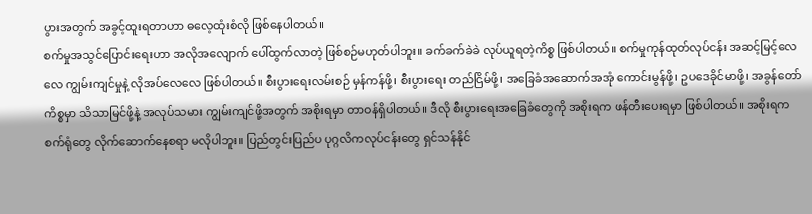ပွားအတွက် အခွင့်ထူးရတာဟာ ဓလေ့ထုံးစံလို ဖြစ်နေပါတယ်။
စက်မှုအသွင်ပြောင်းရေးဟာ အလိုအလျောက် ပေါ်ထွက်လာတဲ့ ဖြစ်စဉ်မဟုတ်ပါဘူး။ ခက်ခက်ခဲခဲ လုပ်ယူရတဲ့ကိစ္စ ဖြစ်ပါတယ်။ စက်မှုကုန်ထုတ်လုပ်ငန်း အဆင့်မြင့်လေလေ ကျွမ်းကျင်မှုနဲ့ လိုအပ်လေလေ ဖြစ်ပါတယ်။ စီးပွားရေးလမ်းစဉ် မှန်ကန်ဖို့၊ စီးပွားရေး တည်ငြိမ်ဖို့၊ အခြေခံအဆောက်အအုံ ကောင်းမွန်ဖို့၊ ဥပဒေခိုင်မာဖို့၊ အခွန်တော်ကိစ္စမှာ သိသာမြင်ဖို့နဲ့ အလုပ်သမား ကျွမ်းကျင်ဖို့အတွက် အစိုးရမှာ တာဝန်ရှိပါတယ်။ ဒီလို စီးပွားရေးအခြေခံတွေကို အစိုးရက ဖန်တီးပေးရမှာ ဖြစ်ပါတယ်။ အစိုးရက စက်ရုံတွေ လိုက်ဆောက်နေစရာ မလိုပါဘူး။ ပြည်တွင်းပြည်ပ ပုဂ္ဂလိကလုပ်ငန်းတွေ ရှင်သန်နိုင်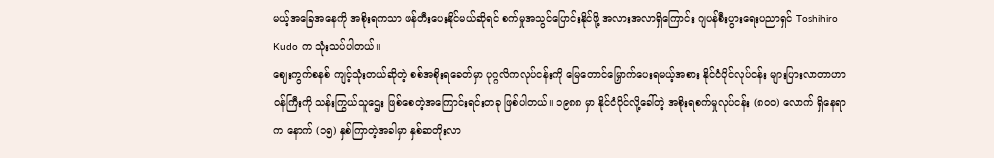မယ့်အခြေအနေကို အစိုးရကသာ ဖန်တီးပေးနိုင်မယ်ဆိုရင် စက်မှုအသွင်ပြောင်းနိုင်ဖို့ အလားအလာရှိကြောင်း ဂျပန်စီးပွားရေးပညာရှင် Toshihiro Kudo က သုံးသပ်ပါတယ်။
ဈေးကွက်စနစ် ကျင့်သုံးတယ်ဆိုတဲ့ စစ်အစိုးရခေတ်မှာ ပုဂ္ဂလိကလုပ်ငန်းကို မြေတောင်မြှောက်ပေးရမယ့်အစား နိုင်ငံပိုင်လုပ်ငန်း များပြားလာတာဟာ ဝန်ကြီးကို သန်းကြွယ်သူဌေး ဖြစ်စေတဲ့အကြောင်းရင်းတခု ဖြစ်ပါတယ်။ ၁၉၈၈ မှာ နိုင်ငံပိုင်လို့ခေါ်တဲ့ အစိုးရစက်မှုလုပ်ငန်း (၈၀၀) လောက် ရှိနေရာက နောက် (၁၅) နှစ်ကြာတဲ့အခါမှာ နှစ်ဆတိုးလာ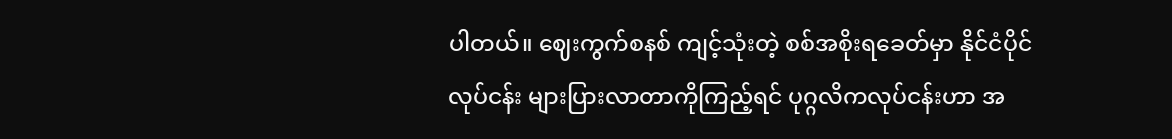ပါတယ်။ ဈေးကွက်စနစ် ကျင့်သုံးတဲ့ စစ်အစိုးရခေတ်မှာ နိုင်ငံပိုင်လုပ်ငန်း များပြားလာတာကိုကြည့်ရင် ပုဂ္ဂလိကလုပ်ငန်းဟာ အ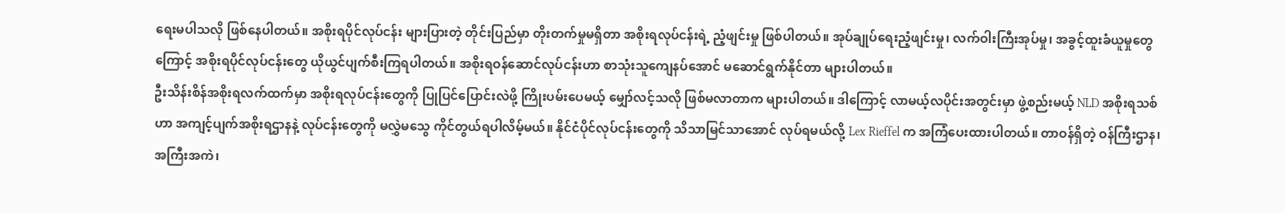ရေးမပါသလို ဖြစ်နေပါတယ်။ အစိုးရပိုင်လုပ်ငန်း များပြားတဲ့ တိုင်းပြည်မှာ တိုးတက်မှုမရှိတာ အစိုးရလုပ်ငန်းရဲ့ ညံ့ဖျင်းမှု ဖြစ်ပါတယ်။ အုပ်ချုပ်ရေးညံ့ဖျင်းမှု၊ လက်ဝါးကြီးအုပ်မှု၊ အခွင့်ထူးခံယူမှုတွေကြောင့် အစိုးရပိုင်လုပ်ငန်းတွေ ယိုယွင်ပျက်စီးကြရပါတယ်။ အစိုးရဝန်ဆောင်လုပ်ငန်းဟာ စာသုံးသူကျေနပ်အောင် မဆောင်ရွက်နိုင်တာ များပါတယ်။
ဦးသိန်းစိန်အစိုးရလက်ထက်မှာ အစိုးရလုပ်ငန်းတွေကို ပြုပြင်ပြောင်းလဲဖို့ ကြိုးပမ်းပေမယ့် မျှော်လင့်သလို ဖြစ်မလာတာက များပါတယ်။ ဒါကြောင့် လာမယ့်လပိုင်းအတွင်းမှာ ဖွဲ့စည်းမယ့် NLD အစိုးရသစ်ဟာ အကျင့်ပျက်အစိုးရဌာနနဲ့ လုပ်ငန်းတွေကို မလွှဲမသွေ ကိုင်တွယ်ရပါလိမ့်မယ်။ နိုင်ငံပိုင်လုပ်ငန်းတွေကို သိသာမြင်သာအောင် လုပ်ရမယ်လို့ Lex Rieffel က အကြံပေးထားပါတယ်။ တာဝန်ရှိတဲ့ ဝန်ကြီးဌာန၊ အကြီးအကဲ၊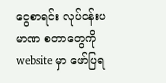ငွေစာရင်း လုပ်ငန်းပမာဏ စတာတွေကို website မှာ ဖော်ပြရ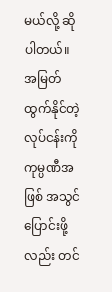မယ်လို့ ဆိုပါတယ်။ အမြတ်ထွက်နိုင်တဲ့ လုပ်ငန်းကို ကုမ္ပဏီအဖြစ် အသွင်ပြောင်းဖို့လည်း တင်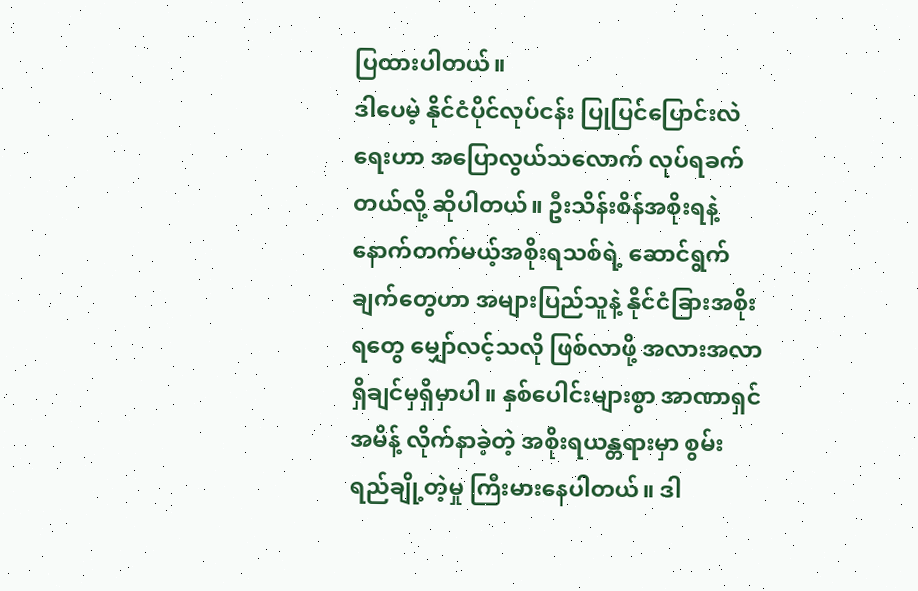ပြထားပါတယ်။
ဒါပေမဲ့ နိုင်ငံပိုင်လုပ်ငန်း ပြုပြင်ပြောင်းလဲရေးဟာ အပြောလွယ်သလောက် လုပ်ရခက်တယ်လို့ ဆိုပါတယ်။ ဦးသိန်းစိန်အစိုးရနဲ့ နောက်တက်မယ့်အစိုးရသစ်ရဲ့ ဆောင်ရွက်ချက်တွေဟာ အများပြည်သူနဲ့ နိုင်ငံခြားအစိုးရတွေ မျှော်လင့်သလို ဖြစ်လာဖို့ အလားအလာ ရှိချင်မှရှိမှာပါ။ နှစ်ပေါင်းများစွာ အာဏာရှင်အမိန့် လိုက်နာခဲ့တဲ့ အစိုးရယန္တရားမှာ စွမ်းရည်ချို့တဲ့မှု ကြီးမားနေပါတယ်။ ဒါ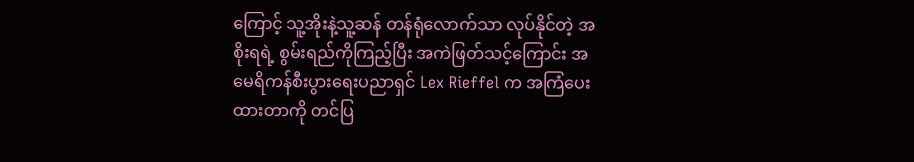ကြောင့် သူ့အိုးနဲ့သူ့ဆန် တန်ရုံလောက်သာ လုပ်နိုင်တဲ့ အစိုးရရဲ့ စွမ်းရည်ကိုကြည့်ပြီး အကဲဖြတ်သင့်ကြောင်း အမေရိကန်စီးပွားရေးပညာရှင် Lex Rieffel က အကြံပေးထားတာကို တင်ပြ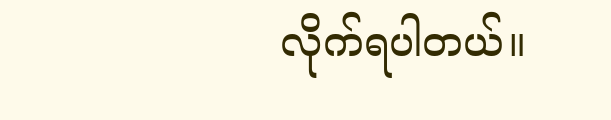လိုက်ရပါတယ်။